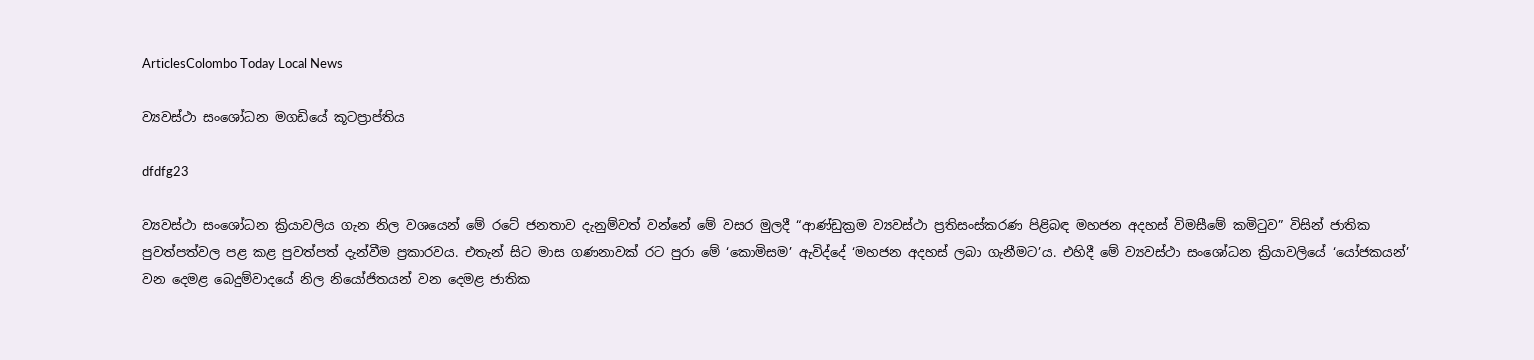ArticlesColombo Today Local News

ව්‍යවස්ථා සංශෝධන මගඩියේ කූටප්‍රාප්තිය

dfdfg23

ව්‍යවස්‌ථා සංශෝධන ක්‍රියාවලිය ගැන නිල වශයෙන් මේ රටේ ජනතාව දැනුම්වත් වන්නේ මේ වසර මුලදී “ආණ්‌ඩුක්‍රම ව්‍යවස්‌ථා ප්‍රතිසංස්‌කරණ පිළිබඳ මහජන අදහස්‌ විමසීමේ කමිටුව” විසින් ජාතික පුවත්පත්වල පළ කළ පුවත්පත් දැන්වීම ප්‍රකාරවය. එතැන් සිට මාස ගණනාවක්‌ රට පුරා මේ ‘කොමිසම’ ඇවිද්දේ ‘මහජන අදහස්‌ ලබා ගැනීමට’ය. එහිදී මේ ව්‍යවස්‌ථා සංශෝධන ක්‍රියාවලියේ ‘යෝජකයන්’ වන දෙමළ බෙදුම්වාදයේ නිල නියෝජිතයන් වන දෙමළ ජාතික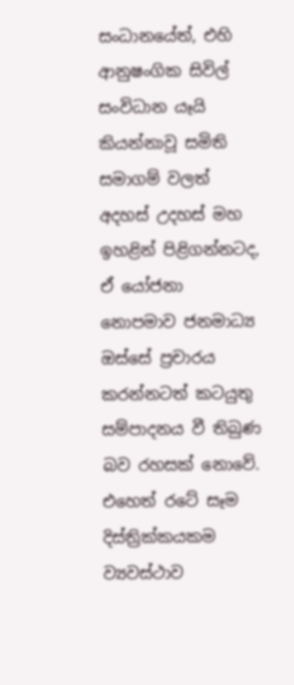සංධානයේත්, එහි ආනුෂංගික සිවිල් සංවිධාන යෑයි කියන්නාවූ සමිති සමාගම් වලත් අදහස්‌ උදහස්‌ මහ ඉහළින් පිළිගන්නටද, ඒ යෝජනා නොපමාව ජනමාධ්‍ය ඔස්‌සේ ප්‍රචාරය කරන්නටත් කටයුතු සම්පාදනය වී තිබුණ බව රහසක්‌ නොවේ. එහෙත් රටේ සෑම දිස්‌ත්‍රික්‌කයකම ව්‍යවස්‌ථාව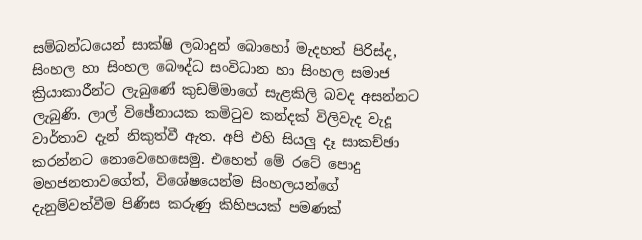සම්බන්ධයෙන් සාක්‌ෂි ලබාදුන් බොහෝ මැදහත් පිරිස්‌ද, සිංහල හා සිංහල බෞද්ධ සංවිධාන හා සිංහල සමාජ ක්‍රියාකාරීන්ට ලැබුණේ කුඩම්මාගේ සැළකිලි බවද අසන්නට ලැබුණි. ලාල් විඡේනායක කමිටුව කන්දක්‌ විලිවැද වැදූ වාර්තාව දැන් නිකුත්වී ඇත. අපි එහි සියලු දෑ සාකච්ඡා කරන්නට නොවෙහෙසෙමු. එහෙත් මේ රටේ පොදු මහජනතාවගේත්, විශේෂයෙන්ම සිංහලයන්ගේ දැනුම්වත්වීම පිණිස කරුණු කිහිපයක්‌ පමණක්‌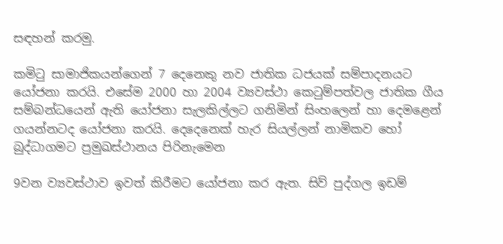සඳහන් කරමු.

කමිටු සාමාජිකයන්ගෙන් 7 දෙනෙකු නව ජාතික ධජයක්‌ සම්පාදනයට යෝජනා කරයි. එසේම 2000 හා 2004 ව්‍යවස්‌ථා කෙටුම්පත්වල ජාතික ගීය සම්බන්ධයෙන් ඇති යෝජනා සැලකිල්ලට ගනිමින් සිංහලෙන් හා දෙමළෙන් ගයන්නටද යෝජනා කරයි. දෙදෙනෙක්‌ හැර සියල්ලන් නාමිකව හෝ බුද්ධාගමට ප්‍රමුඛස්‌ථානය පිරිනැමෙන

9වන ව්‍යවස්‌ථාව ඉවත් කිරීමට යෝජනා කර ඇත. සිව් පුද්ගල ඉඩම්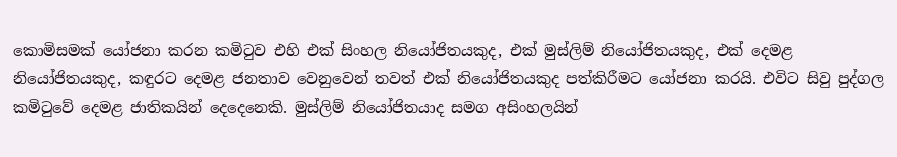කොමිසමක්‌ යෝජනා කරන කමිටුව එහි එක්‌ සිංහල නියෝජිතයකුද, එක්‌ මුස්‌ලිම් නියෝජිතයකුද, එක්‌ දෙමළ නියෝජිතයකුද, කඳුරට දෙමළ ජනතාව වෙනුවෙන් තවත් එක්‌ නියෝජිතයකුද පත්කිරීමට යෝජනා කරයි. එවිට සිවු පුද්ගල කමිටුවේ දෙමළ ජාතිකයින් දෙදෙනෙකි. මුස්‌ලිම් නියෝජිතයාද සමග අසිංහලයින්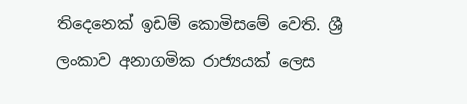තිදෙනෙක්‌ ඉඩම් කොමිසමේ වෙති. ශ්‍රී ලංකාව අනාගමික රාජ්‍යයක්‌ ලෙස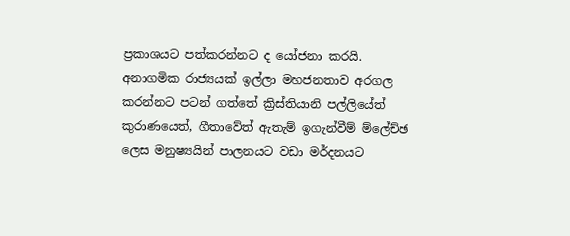ප්‍රකාශයට පත්කරන්නට ද යෝජනා කරයි. අනාගමික රාජ්‍යයක්‌ ඉල්ලා මහජනතාව අරගල කරන්නට පටන් ගත්තේ ක්‍රිස්‌තියානි පල්ලියේත් කුරාණයෙත්, ගීතාවේත් ඇතැම් ඉගැන්වීම් ම්ලේච්ඡ ලෙස මනුෂ්‍යයින් පාලනයට වඩා මර්දනයට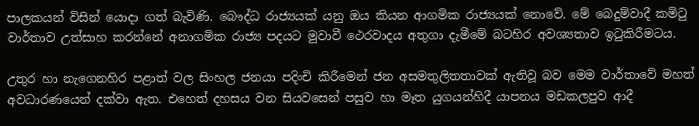පාලකයන් විසින් යොදා ගත් බැවිණි. බෞද්ධ රාජ්‍යයක්‌ යනු ඔය කියන ආගමික රාජ්‍යයක්‌ නොවේ. මේ බෙදුම්වාදී කමිටු වාර්තාව උත්සාහ කරන්නේ අනාගමික රාජ්‍ය පදයට මුවාවී ථෙරවාදය අතුගා දැමීමේ බටහිර අවශ්‍යතාව ඉටුකිරීමටය.

උතුර හා නැගෙනහිර පළාත් වල සිංහල ජනයා පදිංචි කිරීමෙන් ජන අසමතුලිතතාවක්‌ ඇතිවූ බව මෙම වාර්තාවේ මහත් අවධාරණයෙන් දක්‌වා ඇත. එහෙත් දහසය වන සියවසෙන් පසුව හා මෑත යුගයන්හිදී යාපනය මඩකලපුව ආදී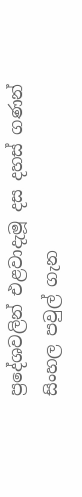ප්‍රදේශවලින් එළවාදැමූ දස දහස්‌ ගණන් සිංහල පවුල් ගැන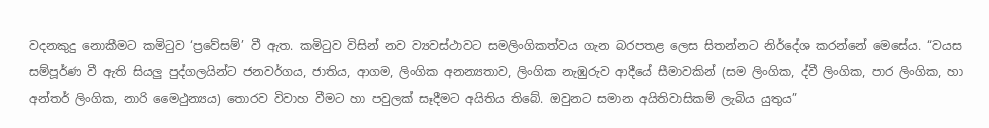වදනකුදු නොකීමට කමිටුව ‘ප්‍රවේසම්’ වී ඇත. කමිටුව විසින් නව ව්‍යවස්‌ථාවට සමලිංගිකත්වය ගැන බරපතළ ලෙස සිතන්නට නිර්දේශ කරන්නේ මෙසේය. “වයස සම්පූර්ණ වී ඇති සියලු පුද්ගලයින්ට ජනවර්ගය, ජාතිය, ආගම, ලිංගික අනන්‍යතාව, ලිංගික නැඹුරුව ආදීයේ සීමාවකින් (සම ලිංගික, ද්වී ලිංගික, පාර ලිංගික, හා අන්තර් ලිංගික, නාරි මෛථුන්‍යය) තොරව විවාහ වීමට හා පවුලක්‌ සෑදීමට අයිතිය තිබේ. ඔවුනට සමාන අයිතිවාසිකම් ලැබිය යුතුය”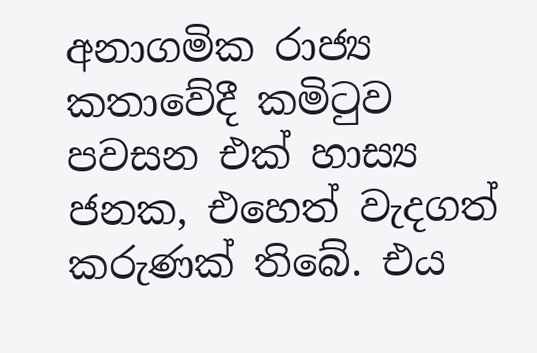අනාගමික රාජ්‍ය කතාවේදී කමිටුව පවසන එක්‌ හාස්‍ය ජනක, එහෙත් වැදගත් කරුණක්‌ තිබේ. එය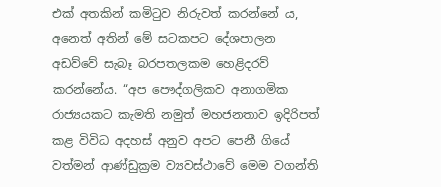එක්‌ අතකින් කමිටුව නිරුවත් කරන්නේ ය, අනෙත් අතින් මේ සටකපට දේශපාලන අඩව්වේ සැබෑ බරපතලකම හෙළිදරව් කරන්නේය. “අප පෞද්ගලිකව අනාගමික රාජ්‍යයකට කැමති නමුත් මහජනතාව ඉදිරිපත් කළ විවිධ අදහස්‌ අනුව අපට පෙනී ගියේ වත්මන් ආණ්‌ඩුක්‍රම ව්‍යවස්‌ථාවේ මෙම වගන්ති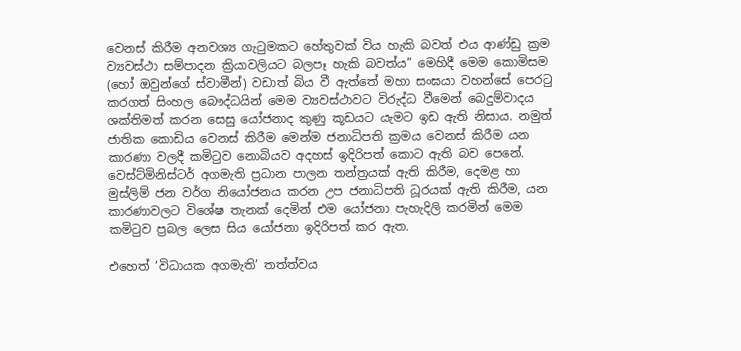වෙනස්‌ කිරීම අනවශ්‍ය ගැටුමකට හේතුවක්‌ විය හැකි බවත් එය ආණ්‌ඩු ක්‍රම ව්‍යවස්‌ථා සම්පාදන ක්‍රියාවලියට බලපෑ හැකි බවත්ය” මෙහිදී මෙම කොමිසම (හෝ ඔවුන්ගේ ස්‌වාමීන්) වඩාත් බිය වී ඇත්තේ මහා සංඝයා වහන්සේ පෙරටු කරගත් සිංහල බෞද්ධයින් මෙම ව්‍යවස්‌ථාවට විරුද්ධ වීමෙන් බෙදුම්වාදය ශක්‌තිමත් කරන සෙසු යෝජනාද කුණු කූඩයට යැමට ඉඩ ඇති නිසාය. නමුත් ජාතික කොඩිය වෙනස්‌ කිරීම මෙන්ම ජනාධිපති ක්‍රමය වෙනස්‌ කිරීම යන කාරණා වලදී කමිටුව නොබියව අදහස්‌ ඉදිරිපත් කොට ඇති බව පෙනේ. වෙස්‌ට්‌මිනිස්‌ටර් අගමැති ප්‍රධාන පාලන තන්ත්‍රයක්‌ ඇති කිරීම, දෙමළ හා මුස්‌ලිම් ජන වර්ග නියෝජනය කරන උප ජනාධිපති ධූරයක්‌ ඇති කිරීම, යන කාරණාවලට විශේෂ තැනක්‌ දෙමින් එම යෝජනා පැහැදිලි කරමින් මෙම කමිටුව ප්‍රබල ලෙස සිය යෝජනා ඉදිරිපත් කර ඇත.

එහෙත් ‘විධායක අගමැති’ තත්ත්වය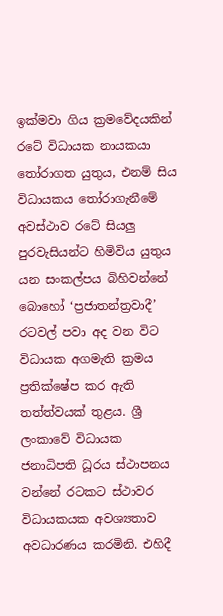ඉක්‌මවා ගිය ක්‍රමවේදයකින් රටේ විධායක නායකයා තෝරාගත යුතුය, එනම් සිය විධායකය තෝරාගැනීමේ අවස්‌ථාව රටේ සියලු පුරවැසියන්ට හිමිවිය යුතුය යන සංකල්පය බිහිවන්නේ බොහෝ ‘ප්‍රජාතන්ත්‍රවාදී’ රටවල් පවා අද වන විට විධායක අගමැති ක්‍රමය ප්‍රතික්‌ෂේප කර ඇති තත්ත්වයක්‌ තුළය. ශ්‍රී ලංකාවේ විධායක ජනාධිපති ධූරය ස්‌ථාපනය වන්නේ රටකට ස්‌ථාවර විධායකයක අවශ්‍යතාව අවධාරණය කරමිනි. එහිදී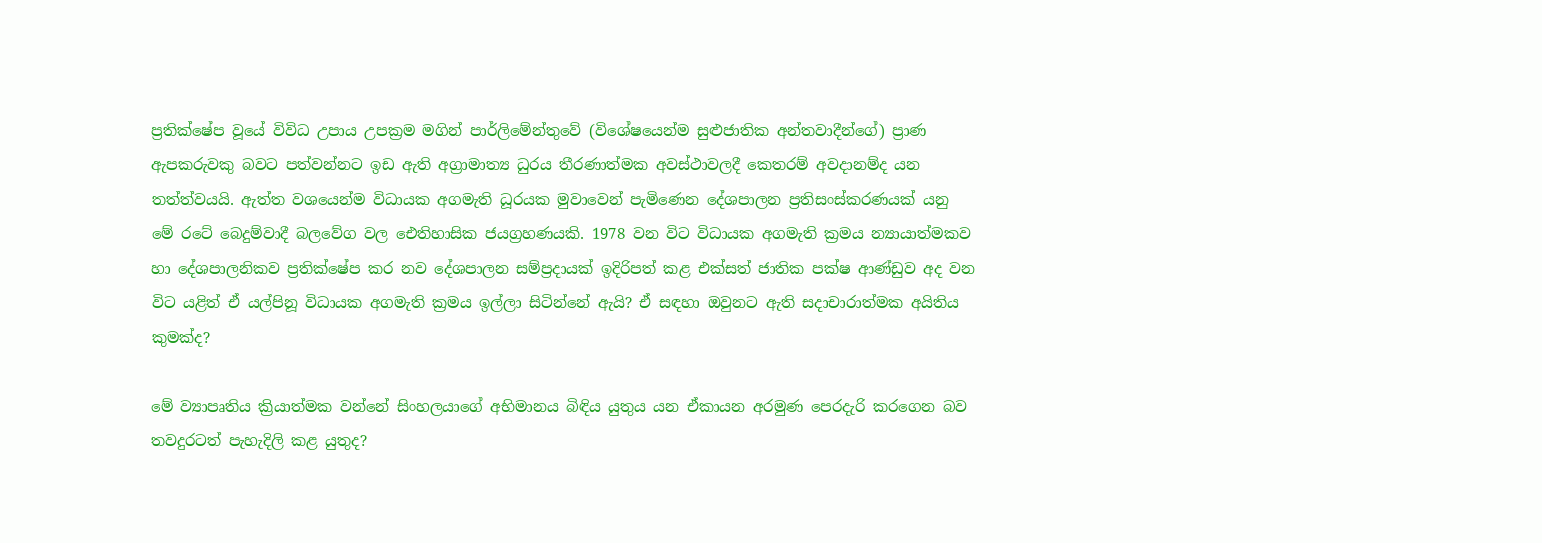ප්‍රතික්‌ෂේප වූයේ විවිධ උපාය උපක්‍රම මගින් පාර්ලිමේන්තුවේ (විශේෂයෙන්ම සුළුජාතික අන්තවාදීන්ගේ) ප්‍රාණ ඇපකරුවකු බවට පත්වන්නට ඉඩ ඇති අග්‍රාමාත්‍ය ධුරය තීරණාත්මක අවස්‌ථාවලදී කෙතරම් අවදානම්ද යන තත්ත්වයයි. ඇත්ත වශයෙන්ම විධායක අගමැති ධූරයක මුවාවෙන් පැමිණෙන දේශපාලන ප්‍රතිසංස්‌කරණයක්‌ යනු මේ රටේ බෙදුම්වාදී බලවේග වල ඓතිහාසික ජයග්‍රහණයකි. 1978 වන විට විධායක අගමැති ක්‍රමය න්‍යායාත්මකව හා දේශපාලනිකව ප්‍රතික්‌ෂේප කර නව දේශපාලන සම්ප්‍රදායක්‌ ඉදිරිපත් කළ එක්‌සත් ජාතික පක්‌ෂ ආණ්‌ඩුව අද වන විට යළිත් ඒ යල්පිනූ විධායක අගමැති ක්‍රමය ඉල්ලා සිටින්නේ ඇයි? ඒ සඳහා ඔවුනට ඇති සදාචාරාත්මක අයිතිය කුමක්‌ද?

මේ ව්‍යාපෘතිය ක්‍රියාත්මක වන්නේ සිංහලයාගේ අභිමානය බිඳිය යුතුය යන ඒකායන අරමුණ පෙරදැරි කරගෙන බව තවදුරටත් පැහැදිලි කළ යුතුද?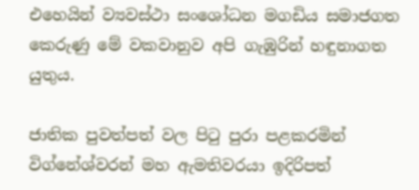එහෙයින් ව්‍යවස්‌ථා සංශෝධන මගඩිය සමාජගත කෙරුණු මේ වකවානුව අපි ගැඹුරින් හඳුනාගත යුතුය.

ජාතික පුවත්පත් වල පිටු පුරා පළකරමින් විග්නේශ්වරන් මහ ඇමතිවරයා ඉදිරිපත්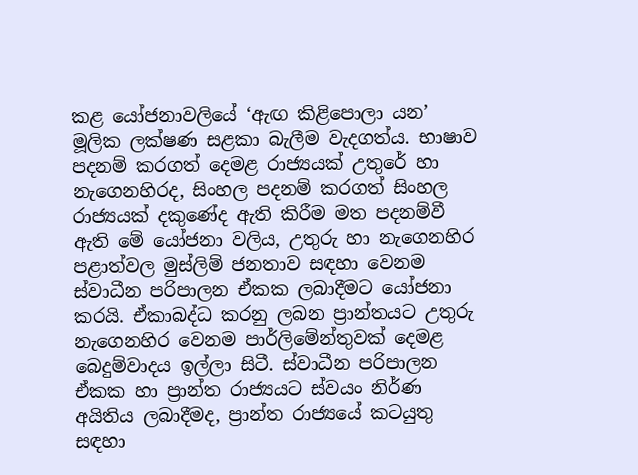කළ යෝජනාවලියේ ‘ඇඟ කිළිපොලා යන’ මූලික ලක්‌ෂණ සළකා බැලීම වැදගත්ය. භාෂාව පදනම් කරගත් දෙමළ රාජ්‍යයක්‌ උතුරේ හා නැගෙනහිරද, සිංහල පදනම් කරගත් සිංහල රාජ්‍යයක්‌ දකුණේද ඇති කිරීම මත පදනම්වී ඇති මේ යෝජනා වලිය, උතුරු හා නැගෙනහිර පළාත්වල මුස්‌ලිම් ජනතාව සඳහා වෙනම ස්‌වාධීන පරිපාලන ඒකක ලබාදීමට යෝජනා කරයි. ඒකාබද්ධ කරනු ලබන ප්‍රාන්තයට උතුරු නැගෙනහිර වෙනම පාර්ලිමේන්තුවක්‌ දෙමළ බෙදුම්වාදය ඉල්ලා සිටී. ස්‌වාධීන පරිපාලන ඒකක හා ප්‍රාන්ත රාජ්‍යයට ස්‌වයං නිර්ණ අයිතිය ලබාදීමද, ප්‍රාන්ත රාජ්‍යයේ කටයුතු සඳහා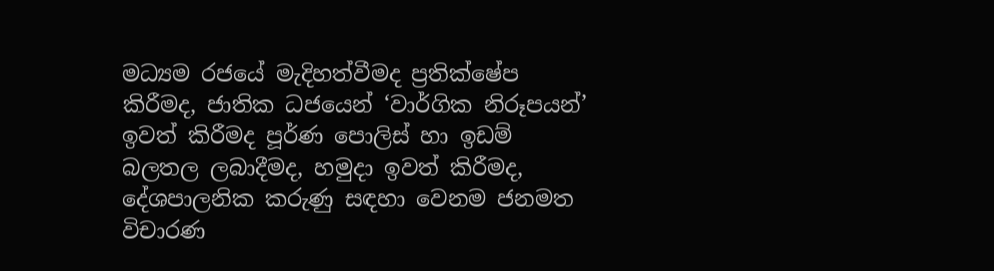මධ්‍යම රජයේ මැදිහත්වීමද ප්‍රතික්‌ෂේප කිරීමද, ජාතික ධජයෙන් ‘වාර්ගික නිරූපයන්’ ඉවත් කිරීමද පූර්ණ පොලිස්‌ හා ඉඩම් බලතල ලබාදීමද, හමුදා ඉවත් කිරීමද, දේශපාලනික කරුණු සඳහා වෙනම ජනමත විචාරණ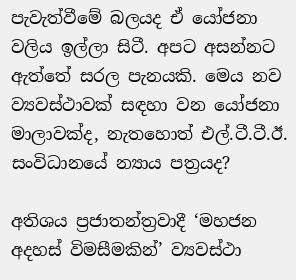පැවැත්වීමේ බලයද ඒ යෝජනා වලිය ඉල්ලා සිටී. අපට අසන්නට ඇත්තේ සරල පැනයකි. මෙය නව ව්‍යවස්‌ථාවක්‌ සඳහා වන යෝජනා මාලාවක්‌ද, නැතහොත් එල්.ටී.ටී.ඊ. සංවිධානයේ න්‍යාය පත්‍රයද?

අතිශය ප්‍රජාතන්ත්‍රවාදී ‘මහජන අදහස්‌ විමසීමකින්’ ව්‍යවස්‌ථා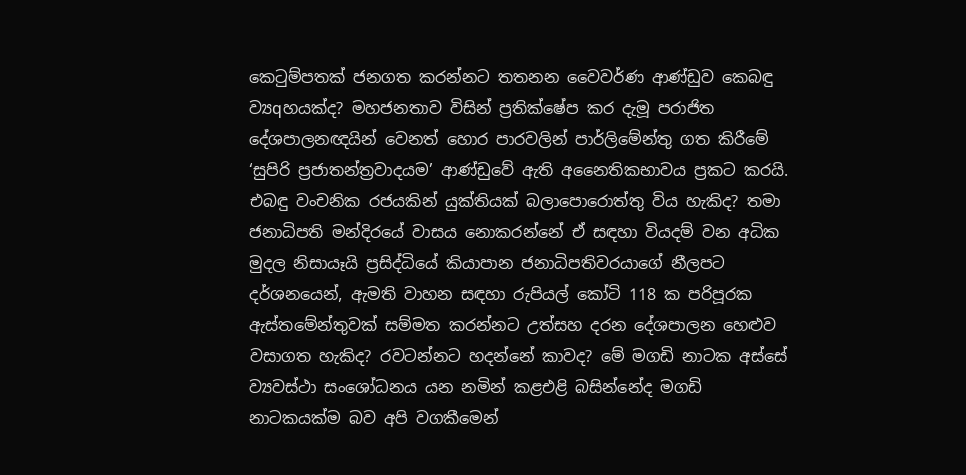කෙටුම්පතක්‌ ජනගත කරන්නට තතනන වෛවර්ණ ආණ්‌ඩුව කෙබඳු ව්‍යqහයක්‌ද? මහජනතාව විසින් ප්‍රතික්‌ෂේප කර දැමූ පරාජිත දේශපාලනඥයින් වෙනත් හොර පාරවලින් පාර්ලිමේන්තු ගත කිරීමේ ‘සුපිරි ප්‍රජාතන්ත්‍රවාදයම’ ආණ්‌ඩුවේ ඇති අනෛතිකභාවය ප්‍රකට කරයි. එබඳු වංචනික රජයකින් යුක්‌තියක්‌ බලාපොරොත්තු විය හැකිද? තමා ජනාධිපති මන්දිරයේ වාසය නොකරන්නේ ඒ සඳහා වියදම් වන අධික මුදල නිසායෑයි ප්‍රසිද්ධියේ කියාපාන ජනාධිපතිවරයාගේ නීලපට දර්ශනයෙන්, ඇමති වාහන සඳහා රුපියල් කෝටි 118 ක පරිපූරක ඇස්‌තමේන්තුවක්‌ සම්මත කරන්නට උත්සහ දරන දේශපාලන හෙළුව වසාගත හැකිද? රවටන්නට හදන්නේ කාවද? මේ මගඩි නාටක අස්‌සේ ව්‍යවස්‌ථා සංශෝධනය යන නමින් කළඑළි බසින්නේද මගඩි නාටකයක්‌ම බව අපි වගකීමෙන්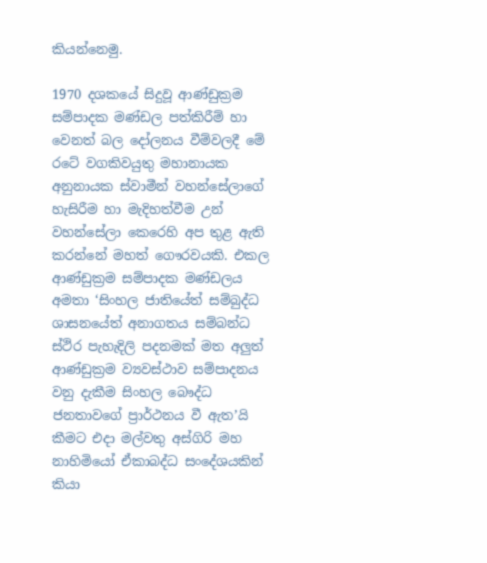කියන්නෙමු.

1970 දශකයේ සිදුවූ ආණ්‌ඩුක්‍රම සම්පාදක මණ්‌ඩල පත්කිරීම් හා වෙනත් බල දෝලනය වීම්වලදී මේ රටේ වගකිවයුතු මහානායක අනුනායක ස්‌වාමීන් වහන්සේලාගේ හැසිරීම හා මැදිහත්වීම උන් වහන්සේලා කෙරෙහි අප තුළ ඇති කරන්නේ මහත් ගෞරවයකි. එකල ආණ්‌ඩුක්‍රම සම්පාදක මණ්‌ඩලය අමතා ‘සිංහල ජාතියේත් සම්බුද්ධ ශාසනයේත් අනාගතය සම්බන්ධ ස්‌ථිර පැහැදිලි පදනමක්‌ මත අලුත් ආණ්‌ඩුක්‍රම ව්‍යවස්‌ථාව සම්පාදනය වනු දැකීම සිංහල බෞද්ධ ජනතාවගේ ප්‍රාර්ථනය වී ඇත’යි කීමට එදා මල්වතු අස්‌ගිරි මහ නාහිමියෝ ඒකාබද්ධ සංදේශයකින් කියා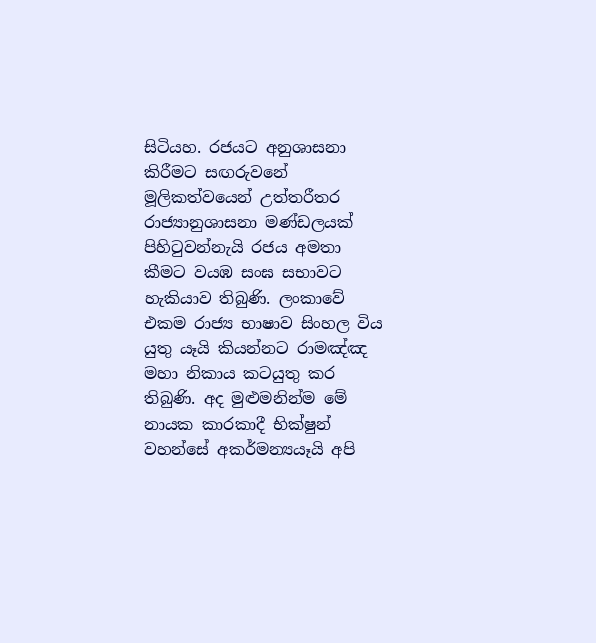සිටියහ. රජයට අනුශාසනා කිරීමට සඟරුවනේ මූලිකත්වයෙන් උත්තරීතර රාජ්‍යානුශාසනා මණ්‌ඩලයක්‌ පිහිටුවන්නැයි රජය අමතා කීමට වයඹ සංඝ සභාවට හැකියාව තිබුණි. ලංකාවේ එකම රාජ්‍ය භාෂාව සිංහල විය යුතු යෑයි කියන්නට රාමඤ්ඤ මහා නිකාය කටයුතු කර තිබුණි. අද මුළුමනින්ම මේ නායක කාරකාදී භික්‌ෂුන් වහන්සේ අකර්මන්‍යයෑයි අපි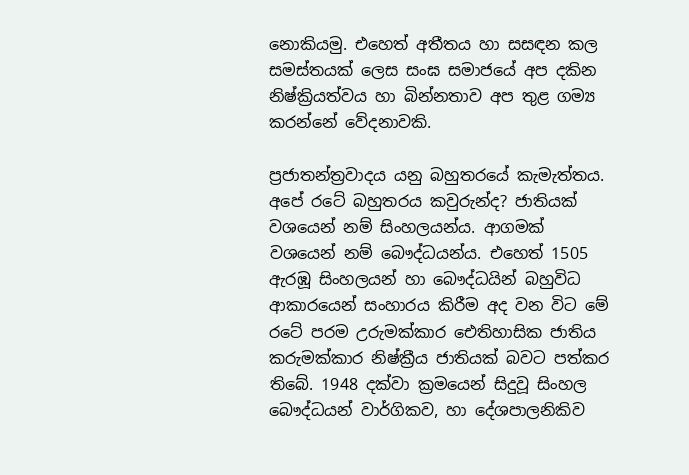නොකියමු. එහෙත් අතීතය හා සසඳන කල සමස්‌තයක්‌ ලෙස සංඝ සමාජයේ අප දකින නිෂ්ක්‍රියත්වය හා බින්නතාව අප තුළ ගම්‍ය කරන්නේ වේදනාවකි.

ප්‍රජාතන්ත්‍රවාදය යනු බහුතරයේ කැමැත්තය. අපේ රටේ බහුතරය කවුරුන්ද? ජාතියක්‌ වශයෙන් නම් සිංහලයන්ය. ආගමක්‌ වශයෙන් නම් බෞද්ධයන්ය. එහෙත් 1505 ඇරඹූ සිංහලයන් හා බෞද්ධයින් බහුවිධ ආකාරයෙන් සංහාරය කිරීම අද වන විට මේ රටේ පරම උරුමක්‌කාර ඓතිහාසික ජාතිය කරුමක්‌කාර නිෂ්ක්‍රීය ජාතියක්‌ බවට පත්කර තිබේ. 1948 දක්‌වා ක්‍රමයෙන් සිදුවූ සිංහල බෞද්ධයන් වාර්ගිකව, හා දේශපාලනිකිව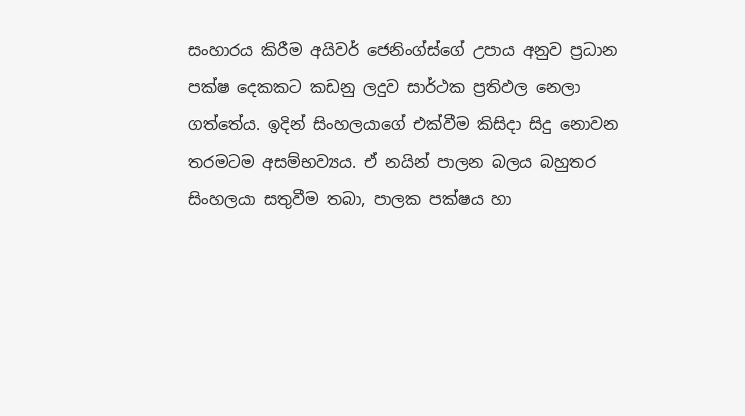සංහාරය කිරීම අයිවර් ජෙනිංග්ස්‌ගේ උපාය අනුව ප්‍රධාන පක්‌ෂ දෙකකට කඩනු ලදුව සාර්ථක ප්‍රතිඵල නෙලා ගත්තේය. ඉදින් සිංහලයාගේ එක්‌වීම කිසිදා සිදු නොවන තරමටම අසම්භව්‍යය. ඒ නයින් පාලන බලය බහුතර සිංහලයා සතුවීම තබා, පාලක පක්‌ෂය හා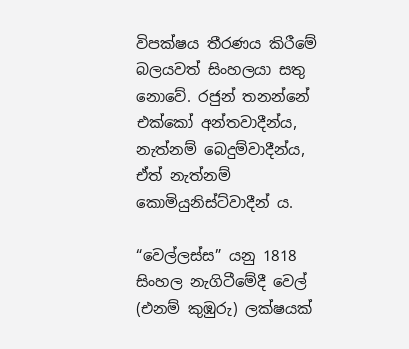විපක්‌ෂය තීරණය කිරීමේ බලයවත් සිංහලයා සතු නොවේ. රජුන් තනන්නේ එක්‌කෝ අන්තවාදීන්ය, නැත්නම් බෙදුම්වාදීන්ය, ඒත් නැත්නම් කොමියුනිස්‌ට්‌වාදීන් ය.

“වෙල්ලස්‌ස” යනු 1818 සිංහල නැගිටීමේදී වෙල් (එනම් කුඹුරු) ලක්‌ෂයක්‌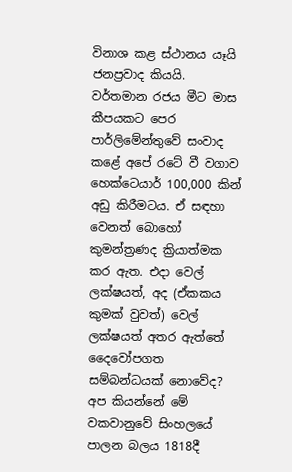විනාශ කළ ස්‌ථානය යෑයි ජනප්‍රවාද කියයි. වර්තමාන රජය මීට මාස කීපයකට පෙර පාර්ලිමේන්තුවේ සංවාද කළේ අපේ රටේ වී වගාව හෙක්‌ටෙයාර් 100,000 කින් අඩු කිරීමටය. ඒ සඳහා වෙනත් බොහෝ කුමන්ත්‍රණද ක්‍රියාත්මක කර ඇත. එදා වෙල් ලක්‌ෂයත්, අද (ඒකකය කුමක්‌ වුවත්) වෙල් ලක්‌ෂයත් අතර ඇත්තේ දෛවෝපගත සම්බන්ධයක්‌ නොවේද? අප කියන්නේ මේ වකවානුවේ සිංහලයේ පාලන බලය 1818දී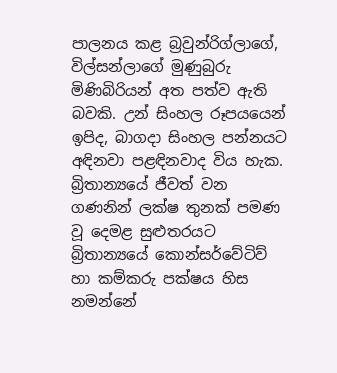පාලනය කළ බ්‍රවුන්රිග්ලාගේ, විල්සන්ලාගේ මුණුබුරු මිණිබිරියන් අත පත්ව ඇති බවකි. උන් සිංහල රූපයයෙන් ඉපිද, බාගදා සිංහල පන්නයට අඳිනවා පළඳිනවාද විය හැක. බ්‍රිතාන්‍යයේ ජීවත් වන ගණනින් ලක්‌ෂ තුනක්‌ පමණ වූ දෙමළ සුළුතරයට බ්‍රිතාන්‍යයේ කොන්සර්වේටිව් හා කම්කරු පක්‌ෂය හිස නමන්නේ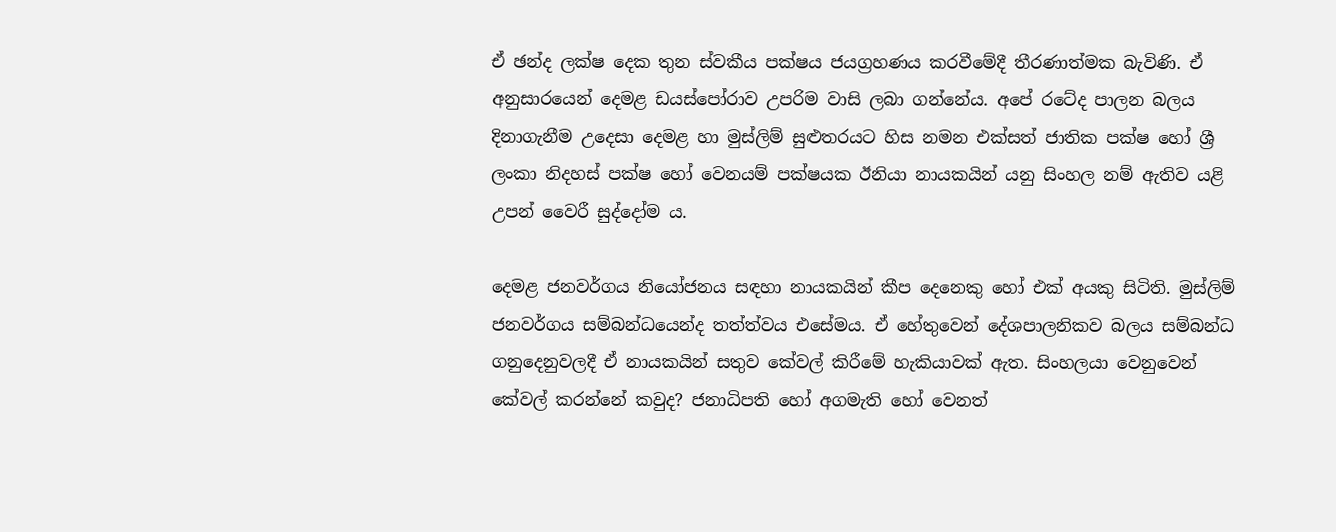ඒ ඡන්ද ලක්‌ෂ දෙක තුන ස්‌වකීය පක්‌ෂය ජයග්‍රහණය කරවීමේදී තීරණාත්මක බැවිණි. ඒ අනුසාරයෙන් දෙමළ ඩයස්‌පෝරාව උපරිම වාසි ලබා ගන්නේය. අපේ රටේද පාලන බලය දිනාගැනීම උදෙසා දෙමළ හා මුස්‌ලිම් සුළුතරයට හිස නමන එක්‌සත් ජාතික පක්‌ෂ හෝ ශ්‍රී ලංකා නිදහස්‌ පක්‌ෂ හෝ වෙනයම් පක්‌ෂයක ඊනියා නායකයින් යනු සිංහල නම් ඇතිව යළි උපන් වෛරී සුද්දෝම ය.

දෙමළ ජනවර්ගය නියෝජනය සඳහා නායකයින් කීප දෙනෙකු හෝ එක්‌ අයකු සිටිති. මුස්‌ලිම් ජනවර්ගය සම්බන්ධයෙන්ද තත්ත්වය එසේමය. ඒ හේතුවෙන් දේශපාලනිකව බලය සම්බන්ධ ගනුදෙනුවලදී ඒ නායකයින් සතුව කේවල් කිරීමේ හැකියාවක්‌ ඇත. සිංහලයා වෙනුවෙන් කේවල් කරන්නේ කවුද? ජනාධිපති හෝ අගමැති හෝ වෙනත්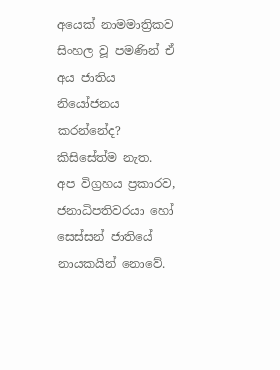අයෙක්‌ නාමමාත්‍රිකව සිංහල වූ පමණින් ඒ අය ජාතිය නියෝජනය කරන්නේද? කිසිසේත්ම නැත. අප විග්‍රහය ප්‍රකාරව, ජනාධිපතිවරයා හෝ සෙස්‌සන් ජාතියේ නායකයින් නොවේ.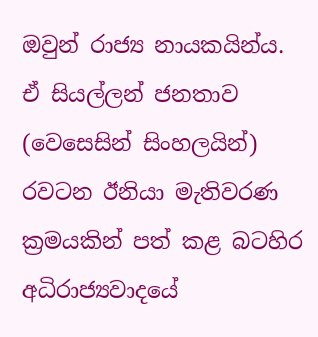ඔවුන් රාජ්‍ය නායකයින්ය. ඒ සියල්ලන් ජනතාව (වෙසෙසින් සිංහලයින්) රවටන ඊනියා මැතිවරණ ක්‍රමයකින් පත් කළ බටහිර අධිරාජ්‍යවාදයේ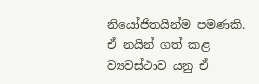නියෝජිතයින්ම පමණකි. ඒ නයින් ගත් කළ ව්‍යවස්‌ථාව යනු ඒ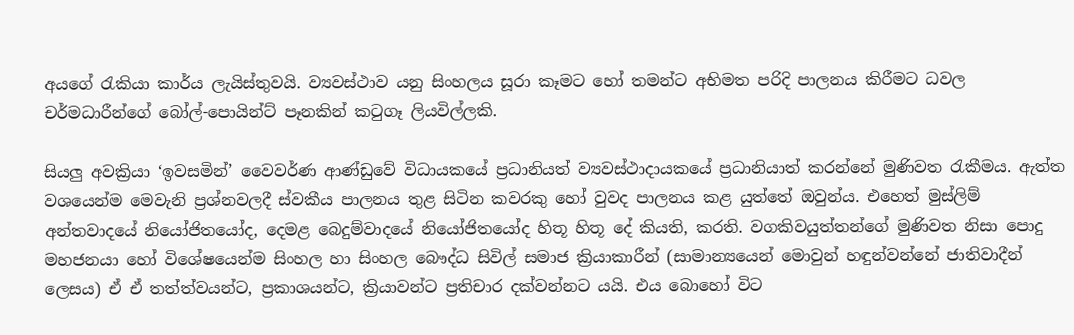අයගේ රැකියා කාර්ය ලැයිස්‌තුවයි. ව්‍යවස්‌ථාව යනු සිංහලය සූරා කෑමට හෝ තමන්ට අභිමත පරිදි පාලනය කිරීමට ධවල චර්මධාරීන්ගේ බෝල්-පොයින්ට්‌ පෑනකින් කටුගෑ ලියවිල්ලකි.

සියලු අවක්‍රියා ‘ඉවසමින්’ වෛවර්ණ ආණ්‌ඩුවේ විධායකයේ ප්‍රධානියත් ව්‍යවස්‌ථාදායකයේ ප්‍රධානියාත් කරන්නේ මුණිවත රැකීමය. ඇත්ත වශයෙන්ම මෙවැනි ප්‍රශ්නවලදී ස්‌වකීය පාලනය තුළ සිටින කවරකු හෝ වුවද පාලනය කළ යුත්තේ ඔවුන්ය. එහෙත් මුස්‌ලිම් අන්තවාදයේ නියෝජිතයෝද, දෙමළ බෙදුම්වාදයේ නියෝජිතයෝද හිතූ හිතූ දේ කියති, කරති. වගකිවයුත්තන්ගේ මුණිවත නිසා පොදු මහජනයා හෝ විශේෂයෙන්ම සිංහල හා සිංහල බෞද්ධ සිවිල් සමාජ ක්‍රියාකාරීන් (සාමාන්‍යයෙන් මොවුන් හඳුන්වන්නේ ජාතිවාදීන් ලෙසය) ඒ ඒ තත්ත්වයන්ට, ප්‍රකාශයන්ට, ක්‍රියාවන්ට ප්‍රතිචාර දක්‌වන්නට යයි. එය බොහෝ විට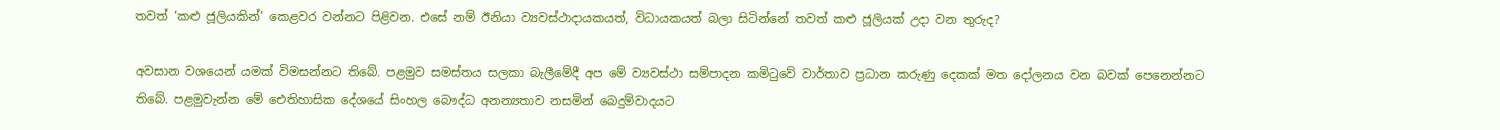තවත් ‘කළු ජූලියකින්’ කෙළවර වන්නට පිළිවන. එසේ නම් ඊනියා ව්‍යවස්‌ථාදායකයත්, විධායකයත් බලා සිටින්නේ තවත් කළු ජූලියක්‌ උදා වන තුරුද?

අවසාන වශයෙන් යමක්‌ විමසන්නට තිබේ. පළමුව සමස්‌තය සලකා බැලීමේදී අප මේ ව්‍යවස්‌ථා සම්පාදන කමිටුවේ වාර්තාව ප්‍රධාන කරුණු දෙකක්‌ මත දෝලනය වන බවක්‌ පෙනෙන්නට තිබේ. පළමුවැන්න මේ ඓතිහාසික දේශයේ සිංහල බෞද්ධ අනන්‍යතාව නසමින් බෙදුම්වාදයට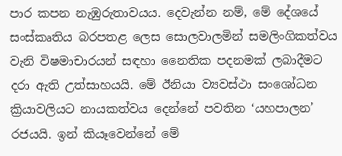පාර කපන නැඹුරුතාවයය. දෙවැන්න නම්, මේ දේශයේ සංස්‌කෘතිය බරපතළ ලෙස සොලවාලමින් සමලිංගිකත්වය වැනි විෂමාචාරයන් සඳහා නෛතික පදනමක්‌ ලබාදීමට දරා ඇති උත්සාහයයි. මේ ඊනියා ව්‍යවස්‌ථා සංශෝධන ක්‍රියාවලියට නායකත්වය දෙන්නේ පවතින ‘යහපාලන’ රජයයි. ඉන් කියෑවෙන්නේ මේ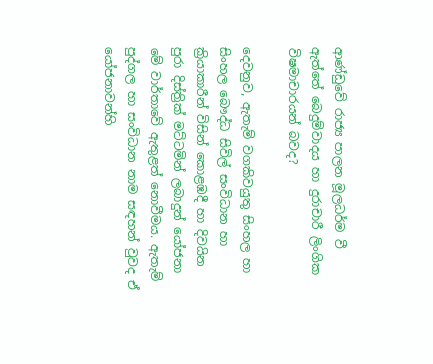ආණ්‌ඩුවේ රාජ්‍ය පාලන මූලධර්ම වී ඇත්තේ බෙදුම්වාදය හා දුරාචාරී ලිංගික විෂමාචාරයන් බවද?

දෙවනුව, ඇතැම් වගකිවයුතු සිංහල හා සිංහල බෞද්ධ සිවිල් සංවිධාන හා ක්‍රියාකාරීන් විසින් කොළඹදී හා දිවයින පුරා දිස්‌ත්‍රික්‌ මට්‌ටමින් ලබාදුන් යෝජනා මේ වාර්තාවේ ඇතුළත් නොවීමය. ඇතැම් පුද්ගල හා සංවිධාන නාම සඳහන් වුවද ඒ යෝජනාවන්හි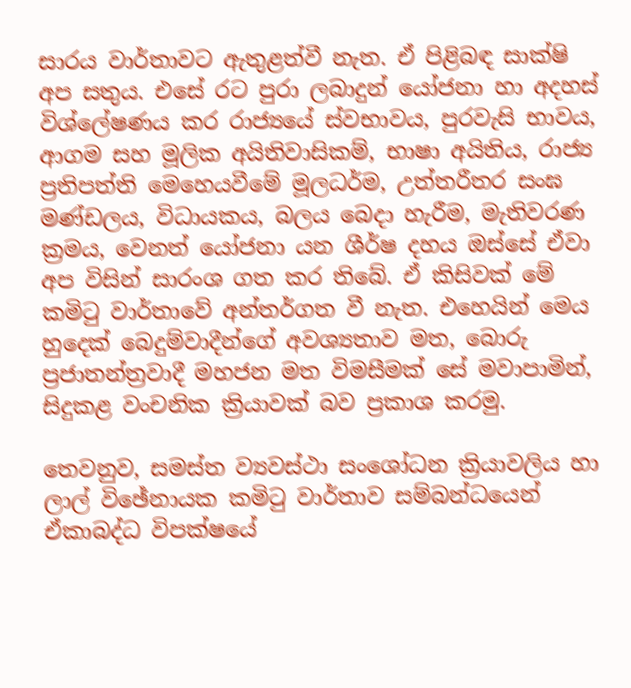සාරය වාර්තාවට ඇතුළත්වී නැත. ඒ පිළිබඳ සාක්‌ෂි අප සතුය. එසේ රට පුරා ලබාදුන් යෝජනා හා අදහස්‌ විශ්ලේෂණය කර රාජ්‍යයේ ස්‌වභාවය, පුරවැසි භාවය, ආගම සහ මූලික අයිතිවාසිකම්, භාෂා අයිතිය, රාජ්‍ය ප්‍රතිපත්ති මෙහෙයවීමේ මූලධර්ම, උත්තරීතර සංඝ මණ්‌ඩලය, විධායකය, බලය බෙදා හැරීම, මැතිවරණ ක්‍රමය, වෙනත් යෝජනා යන ශීර්ෂ දහය ඔස්‌සේ ඒවා අප විසින් සාරංශ ගත කර තිබේ. ඒ කිසිවක්‌ මේ කමිටු වාර්තාවේ අන්තර්ගත වී නැත. එහෙයින් මෙය හුදෙක්‌ බෙදුම්වාදීන්ගේ අවශ්‍යතාව මත, බොරු ප්‍රජාතන්ත්‍රවාදී මහජන මත විමසීමක්‌ සේ මවාපාමින්, සිදුකළ වංචනික ක්‍රියාවක්‌ බව ප්‍රකාශ කරමු.

තෙවනුව, සමස්‌ත ව්‍යවස්‌ථා සංශෝධන ක්‍රියාවලිය හා ලාල් විඡේනායක කමිටු වාර්තාව සම්බන්ධයෙන් ඒකාබද්ධ විපක්‌ෂයේ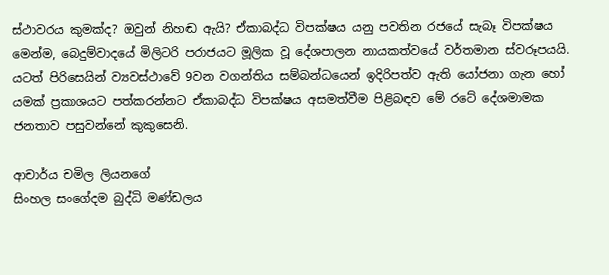ස්‌ථාවරය කුමක්‌ද? ඔවුන් නිහඬ ඇයි? ඒකාබද්ධ විපක්‌ෂය යනු පවතින රජයේ සැබෑ විපක්‌ෂය මෙන්ම, බෙදුම්වාදයේ මිලිටරි පරාජයට මූලික වූ දේශපාලන නායකත්වයේ වර්තමාන ස්‌වරූපයයි. යටත් පිරිසෙයින් ව්‍යවස්‌ථාවේ 9වන වගන්තිය සම්බන්ධයෙන් ඉදිරිපත්ව ඇති යෝජනා ගැන හෝ යමක්‌ ප්‍රකාශයට පත්කරන්නට ඒකාබද්ධ විපක්‌ෂය අසමත්වීම පිළිබඳව මේ රටේ දේශමාමක ජනතාව පසුවන්නේ කුකුසෙනි.

ආචාර්ය චමිල ලියනගේ
සිංහල සංගේදම බුද්ධි මණ්‌ඩලය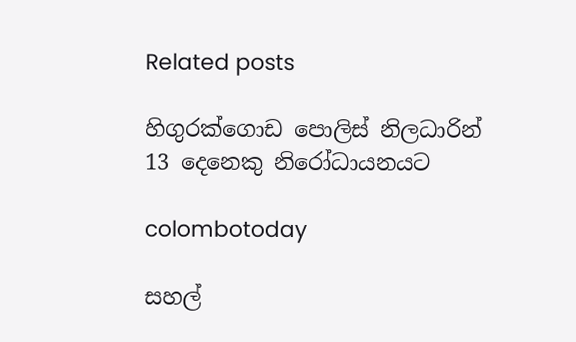Related posts

හිගුරක්ගොඩ පොලිස් නිලධාරින් 13 දෙනෙකු නිරෝධායනයට

colombotoday

සහල්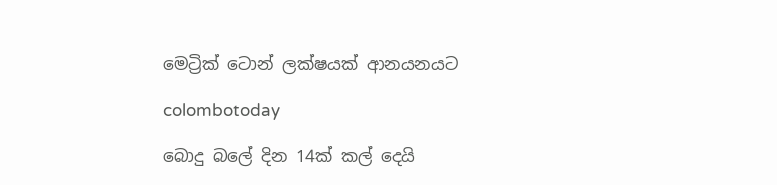මෙට්‍රික් ටොන් ලක්ෂයක් ආනයනයට

colombotoday

බොදු බලේ දින 14ක් කල් දෙයි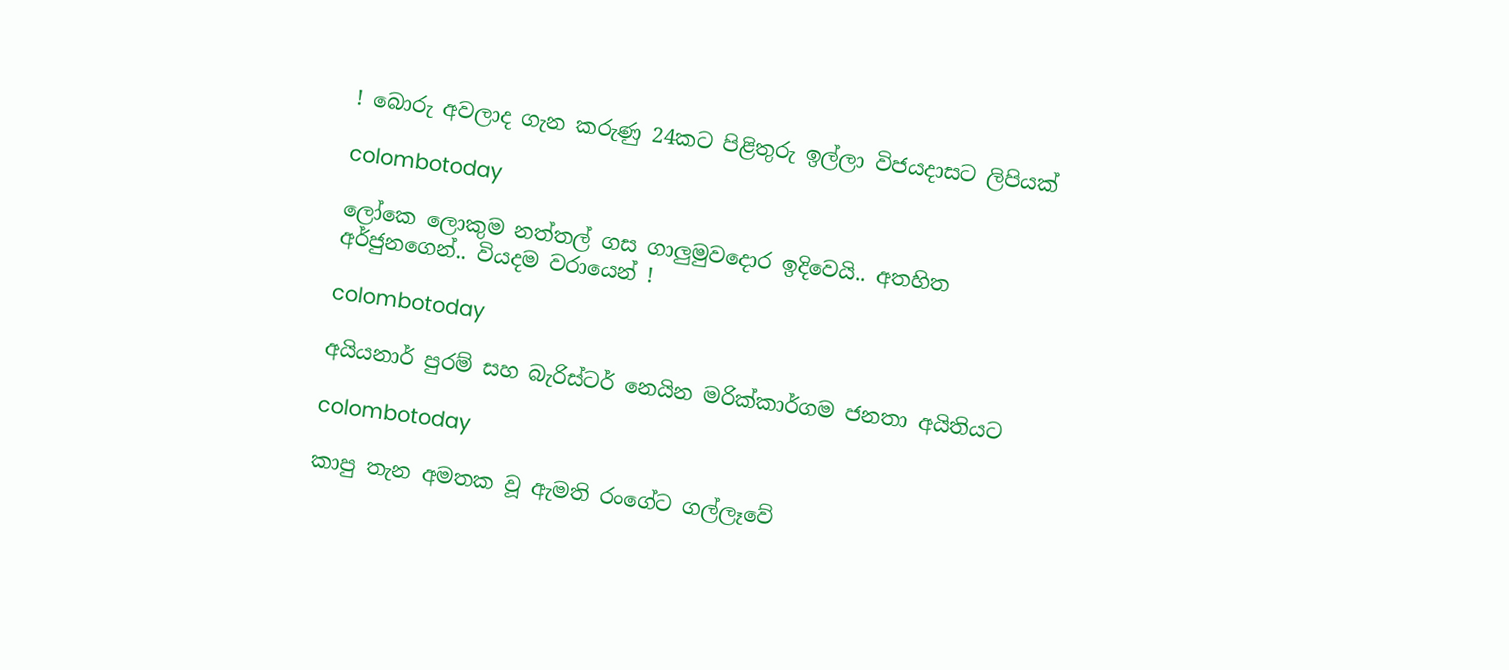! බොරු අවලාද ගැන කරුණු 24කට පිළිතුරු ඉල්ලා විජයදාසට ලිපියක්

colombotoday

ලෝකෙ ලොකුම නත්තල් ගස ගාලුමුවදොර ඉදිවෙයි.. අතහිත අර්ජුනගෙන්.. වියදම වරායෙන් !

colombotoday

අයියනාර් පුරම් සහ බැරිස්ටර් නෙයින මරික්කාර්ගම ජනතා අයිතියට

colombotoday

කාපු තැන අමතක වූ ඇමති රංගේට ගල්ලෑවේ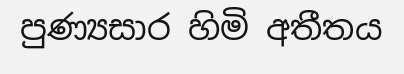පුණ්‍යසාර හිමි අතීතය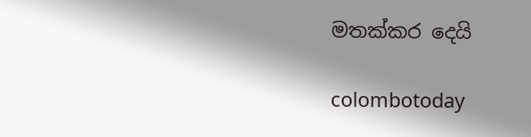මතක්කර දෙයි

colombotoday